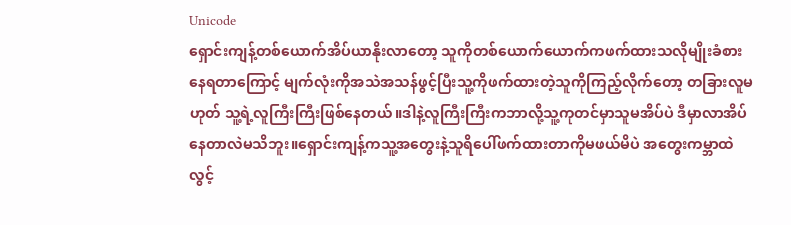Unicode
ရှောင်းကျန့်တစ်ယောက်အိပ်ယာနိုးလာတော့ သူကိုတစ်ယောက်ယောက်ကဖက်ထားသလိုမျိုးခံစားနေရတာကြောင့် မျက်လုံးကိုအသဲအသန်ဖွင့်ပြီးသူ့ကိုဖက်ထားတဲ့သူကိုကြည့်လိုက်တော့ တခြားလူမဟုတ် သူ့ရဲ့လူကြီးကြီးဖြစ်နေတယ်။ဒါနဲ့လူကြီးကြီးကဘာလို့သူ့ကုတင်မှာသူမအိပ်ပဲ ဒီမှာလာအိပ်နေတာလဲမသိဘူး။ရှောင်းကျန့်ကသူ့အတွေးနဲ့သူရိပေါ်ဖက်ထားတာကိုမဖယ်မိပဲ အတွေးကမ္ဘာထဲလွင့်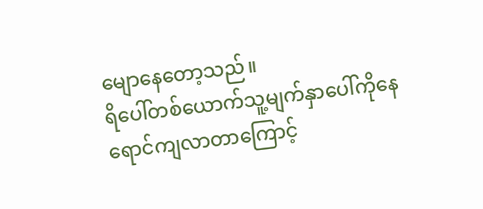မျောနေတော့သည်။
ရိပေါ်တစ်ယောက်သူ့မျက်နှာပေါ်ကိုနေရောင်ကျလာတာကြောင့်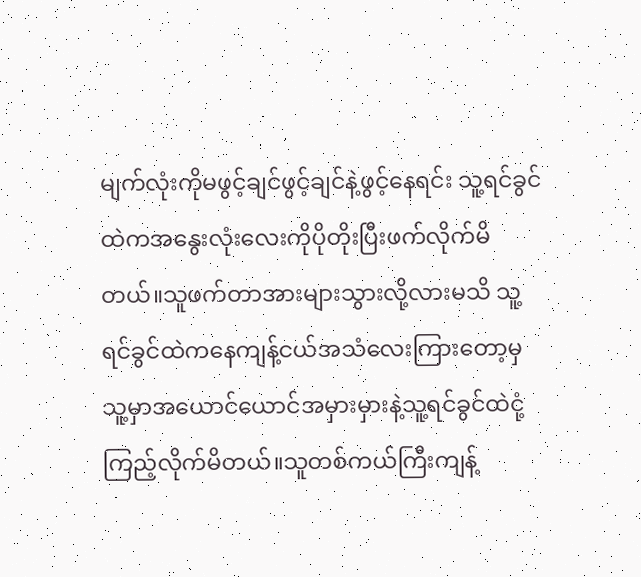မျက်လုံးကိုမဖွင့်ချင်ဖွင့်ချင်နဲ့ဖွင့်နေရင်း သူ့ရင်ခွင်ထဲကအနွေးလုံးလေးကိုပိုတိုးပြီးဖက်လိုက်မိတယ်။သူဖက်တာအားများသွားလို့လားမသိ သူ့ရင်ခွင်ထဲကနေကျန့်ငယ်အသံလေးကြားတော့မှသူ့မှာအယောင်ယောင်အမှားမှားနဲ့သူ့ရင်ခွင်ထဲငုံ့ကြည့်လိုက်မိတယ်။သူတစ်ကယ်ကြီးကျန့်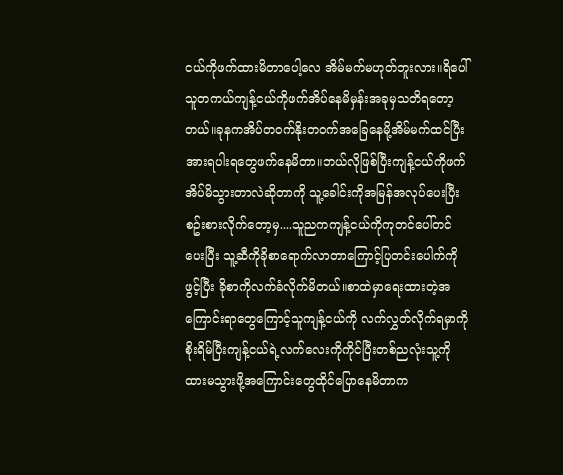ငယ်ကိုဖက်ထားမိတာပေါ့လေ အိမ်မက်မဟုတ်ဘူးလား။ရိပေါ်သူတကယ်ကျန့်ငယ်ကိုဖက်အိပ်နေမိမှန်းအခုမှသတိရတော့တယ်။ခုနကအိပ်တဝက်နိုးတဝက်အခြေနေမို့အိမ်မက်ထင်ပြီးအားရပါးရတွေဖက်နေမိတာ။ဘယ်လိုဖြစ်ပြီးကျန့်ငယ်ကိုဖက်အိပ်မိသွားတာလဲဆိုတာကို သူ့ခေါင်းကိုအမြန်အလုပ်ပေးပြီးစဥ်းစားလိုက်တော့မှ....သူညကကျန့်ငယ်ကိုကုတင်ပေါ်တင်ပေးပြီး သူ့ဆီကိုခိုစာရောက်လာတာကြောင့်ပြတင်းပေါက်ကိုဖွင့်ပြီး ခိုစာကိုလက်ခံလိုက်မိတယ်။စာထဲမှာရေးထားတဲ့အကြောင်းရာတွေကြောင့်သူကျန့်ငယ်ကို လက်လွှတ်လိုက်ရမှာကိုစိုးရိမ်ပြီးကျန့်ငယ်ရဲ့လက်လေးကိုကိုင်ပြီးတစ်ညလုံးသူ့ကိုထားမသွားဖို့အကြောင်းတွေထိုင်ပြောနေမိတာက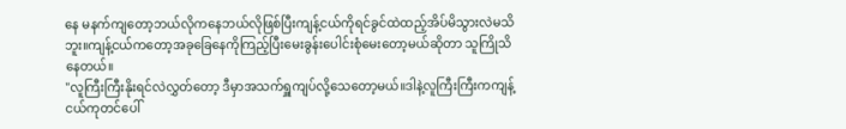နေ မနက်ကျတော့ဘယ်လိုကနေဘယ်လိုဖြစ်ပြီးကျန့်ငယ်ကိုရင်ခွင်ထဲထည့်အိပ်မိသွားလဲမသိဘူး။ကျန့်ငယ်ကတော့အခုခြေနေကိုကြည့်ပြီးမေးခွန်းပေါင်းစုံမေးတော့မယ်ဆိုတာ သူကြိုသိနေတယ်။
"လူကြီးကြီးနိုးရင်လဲလွှတ်တော့ ဒီမှာအသက်ရှူကျပ်လို့သေတော့မယ်။ဒါနဲ့လူကြီးကြီးကကျန့်ငယ်ကုတင်ပေါ်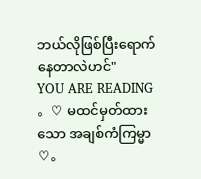ဘယ်လိုဖြစ်ပြီးရောက်နေတာလဲဟင်"
YOU ARE READING
。♡ မထင်မှတ်ထားသော အချစ်ကံကြမ္မာ ♡。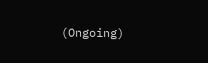(Ongoing)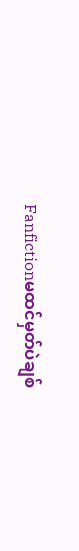Fanfictionမထင်မှတ်ပဲချစ်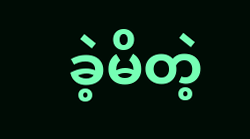ခဲ့မိတဲ့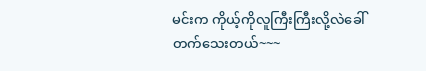မင်းက ကိုယ့်ကိုလူကြီးကြီးလို့လဲခေါ်တက်သေးတယ်~~~